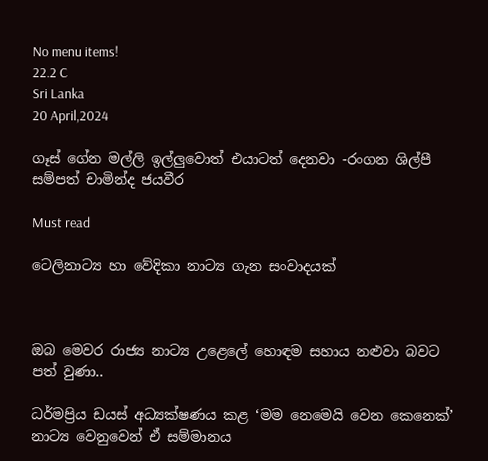No menu items!
22.2 C
Sri Lanka
20 April,2024

ගෑස් ගේන මල්ලි ඉල්ලුවොත් එයාටත් දෙනවා -රංගන ශිල්පී සම්පත් චාමින්ද ජයවීර

Must read

ටෙලිනාට්‍ය හා වේදිකා නාට්‍ය ගැන සංවාදයක්



ඔබ මෙවර රාජ්‍ය නාට්‍ය උළෙලේ හොඳම සහාය නළුවා බවට පත් වුණා..

ධර්මප්‍රිය ඩයස් අධ්‍යක්ෂණය කළ ‘මම නෙමෙයි වෙන කෙනෙක්’ නාට්‍ය වෙනුවෙන් ඒ සම්මානය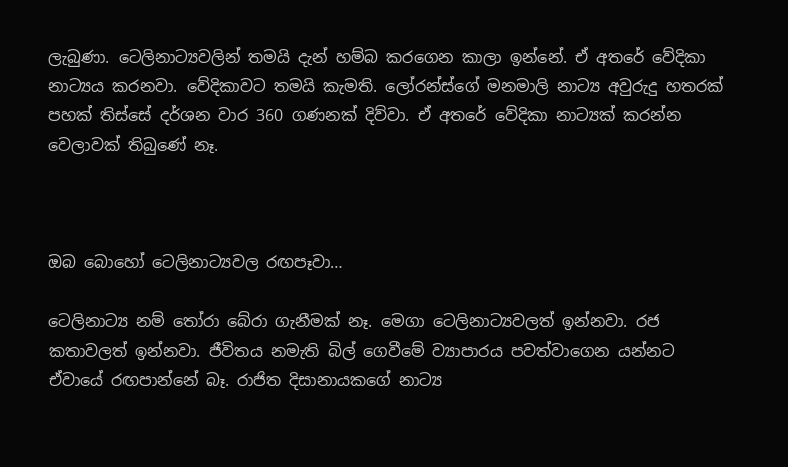ලැබුණා. ටෙලිනාට්‍යවලින් තමයි දැන් හම්බ කරගෙන කාලා ඉන්නේ. ඒ අතරේ වේදිකා නාට්‍යය කරනවා. වේදිකාවට තමයි කැමති. ලෝරන්ස්ගේ මනමාලි නාට්‍ය අවුරුදු හතරක් පහක් තිස්සේ දර්ශන වාර 360 ගණනක් දිව්වා. ඒ අතරේ වේදිකා නාට්‍යක් කරන්න වෙලාවක් තිබුණේ නෑ.



ඔබ බොහෝ ටෙලිනාට්‍යවල රඟපෑවා…

ටෙලිනාට්‍ය නම් තෝරා බේරා ගැනීමක් නෑ. මෙගා ටෙලිනාට්‍යවලත් ඉන්නවා. රජ කතාවලත් ඉන්නවා. ජීවිතය නමැති බිල් ගෙවීමේ ව්‍යාපාරය පවත්වාගෙන යන්නට ඒවායේ රඟපාන්නේ බෑ. රාජිත දිසානායකගේ නාට්‍ය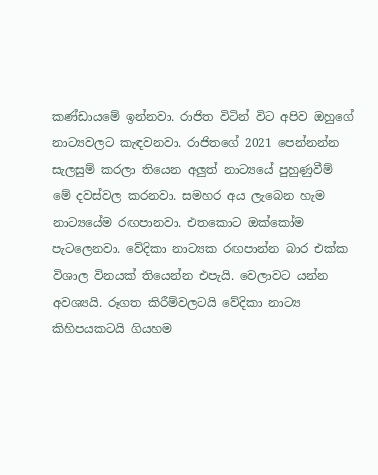කණ්ඩායමේ ඉන්නවා. රාජිත විටින් විට අපිව ඔහුගේ නාට්‍යවලට කැඳවනවා. රාජිතගේ 2021 පෙන්නන්න සැලසුම් කරලා තියෙන අලුත් නාට්‍යයේ පුහුණුවීම් මේ දවස්වල කරනවා. සමහර අය ලැබෙන හැම නාට්‍යයේම රඟපානවා. එතකොට ඔක්කෝම පැටලෙනවා. වේදිකා නාට්‍යක රඟපාන්න බාර එක්ක විශාල විනයක් තියෙන්න එපැයි. වෙලාවට යන්න අවශ්‍යයි. රූගත කිරීම්වලටයි වේදිකා නාට්‍ය කිහිපයකටයි ගියහම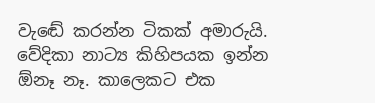වැඬේ කරන්න ටිකක් අමාරුයි. වේදිකා නාට්‍ය කිහිපයක ඉන්න ඕනෑ නෑ. කාලෙකට එක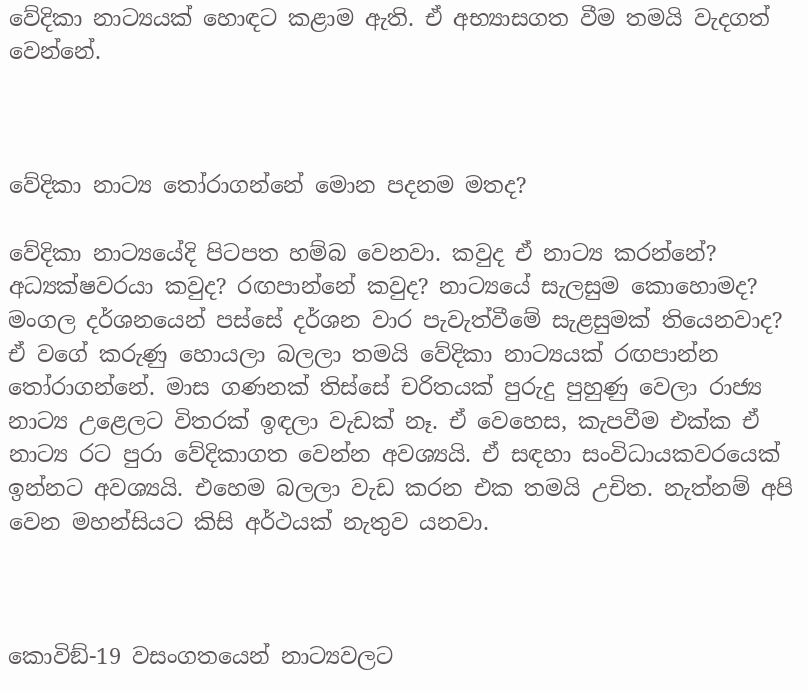වේදිකා නාට්‍යයක් හොඳට කළාම ඇති. ඒ අභ්‍යාසගත වීම තමයි වැදගත් වෙන්නේ.



වේදිකා නාට්‍ය තෝරාගන්නේ මොන පදනම මතද?

වේදිකා නාට්‍යයේදි පිටපත හම්බ වෙනවා. කවුද ඒ නාට්‍ය කරන්නේ? අධ්‍යක්ෂවරයා කවුද? රඟපාන්නේ කවුද? නාට්‍යයේ සැලසුම කොහොමද? මංගල දර්ශනයෙන් පස්සේ දර්ශන වාර පැවැත්වීමේ සැළසුමක් තියෙනවාද? ඒ වගේ කරුණු හොයලා බලලා තමයි වේදිකා නාට්‍යයක් රඟපාන්න තෝරාගන්නේ. මාස ගණනක් තිස්සේ චරිතයක් පුරුදු පුහුණු වෙලා රාජ්‍ය නාට්‍ය උළෙලට විතරක් ඉඳලා වැඩක් නෑ. ඒ වෙහෙස, කැපවීම එක්ක ඒ නාට්‍ය රට පුරා වේදිකාගත වෙන්න අවශ්‍යයි. ඒ සඳහා සංවිධායකවරයෙක් ඉන්නට අවශ්‍යයි. එහෙම බලලා වැඩ කරන එක තමයි උචිත. නැත්නම් අපි වෙන මහන්සියට කිසි අර්ථයක් නැතුව යනවා.



කොවිඞ්-19 වසංගතයෙන් නාට්‍යවලට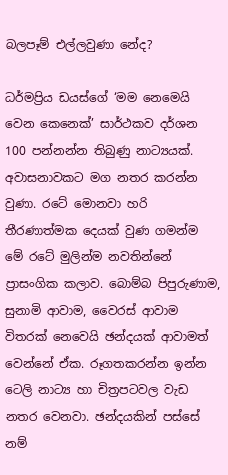බලපෑම් එල්ලවුණා නේද?

ධර්මප්‍රිය ඩයස්ගේ ‘මම නෙමෙයි වෙන කෙනෙක්’ සාර්ථකව දර්ශන 100 පන්නන්න තිබුණු නාට්‍යයක්. අවාසනාවකට මග නතර කරන්න වුණා. රටේ මොනවා හරි තීරණාත්මක දෙයක් වුණ ගමන්ම මේ රටේ මුලින්ම නවතින්නේ ප්‍රාසංගික කලාව. බොම්බ පිපුරුණාම, සුනාමි ආවාම, වෛරස් ආවාම විතරක් නෙවෙයි ඡන්දයක් ආවාමත් වෙන්නේ ඒක. රූගතකරන්න ඉන්න ටෙලි නාට්‍ය හා චිත්‍රපටවල වැඩ නතර වෙනවා. ඡන්දයකින් පස්සේ නම්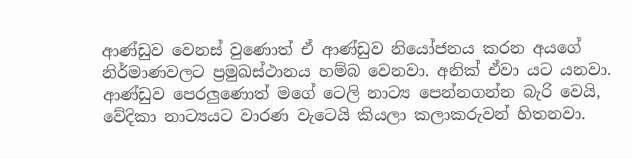ආණ්ඩුව වෙනස් වුණොත් ඒ ආණ්ඩුව නියෝජනය කරන අයගේ නිර්මාණවලට ප්‍රමුඛස්ථානය හම්බ වෙනවා. අනික් ඒවා යට යනවා. ආණ්ඩුව පෙරලුණොත් මගේ ටෙලි නාට්‍ය පෙන්නගන්න බැරි වෙයි, වේදිකා නාට්‍යයට වාරණ වැටෙයි කියලා කලාකරුවන් හිතනවා.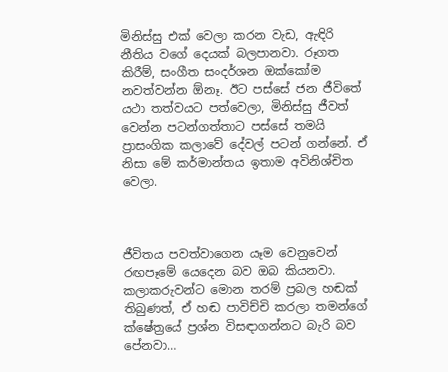මිනිස්සු එක් වෙලා කරන වැඩ, ඇඳිරි නීතිය වගේ දෙයක් බලපානවා. රූගත කිරීම්, සංගීත සංදර්ශන ඔක්කෝම නවත්වන්න ඕනෑ. ඊට පස්සේ ජන ජීවිතේ යථා තත්වයට පත්වෙලා, මිනිස්සු ජීවත් වෙන්න පටන්ගත්තාට පස්සේ තමයි ප්‍රාසංගික කලාවේ දේවල් පටන් ගන්නේ. ඒ නිසා මේ කර්මාන්තය ඉතාම අවිනිශ්චිත වෙලා.



ජීවිතය පවත්වාගෙන යෑම වෙනුවෙන් රඟපෑමේ යෙදෙන බව ඔබ කියනවා. කලාකරුවන්ට මොන තරම් ප්‍රබල හඬක් තිබුණත්, ඒ හඬ පාවිච්චි කරලා තමන්ගේ ක්ෂේත්‍රයේ ප්‍රශ්න විසඳාගන්නට බැරි බව පේනවා…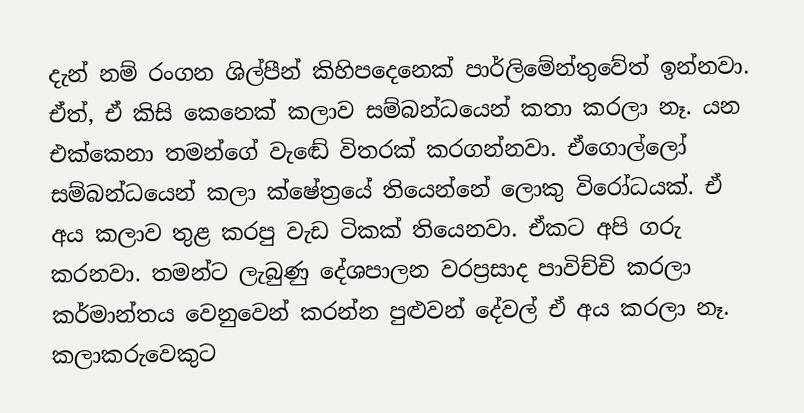දැන් නම් රංගන ශිල්පීන් කිහිපදෙනෙක් පාර්ලිමේන්තුවේත් ඉන්නවා. ඒත්, ඒ කිසි කෙනෙක් කලාව සම්බන්ධයෙන් කතා කරලා නෑ. යන එක්කෙනා තමන්ගේ වැඬේ විතරක් කරගන්නවා. ඒගොල්ලෝ සම්බන්ධයෙන් කලා ක්ෂේත්‍රයේ තියෙන්නේ ලොකු විරෝධයක්. ඒ අය කලාව තුළ කරපු වැඩ ටිකක් තියෙනවා. ඒකට අපි ගරු කරනවා. තමන්ට ලැබුණු දේශපාලන වරප්‍රසාද පාවිච්චි කරලා කර්මාන්තය වෙනුවෙන් කරන්න පුළුවන් දේවල් ඒ අය කරලා නෑ. කලාකරුවෙකුට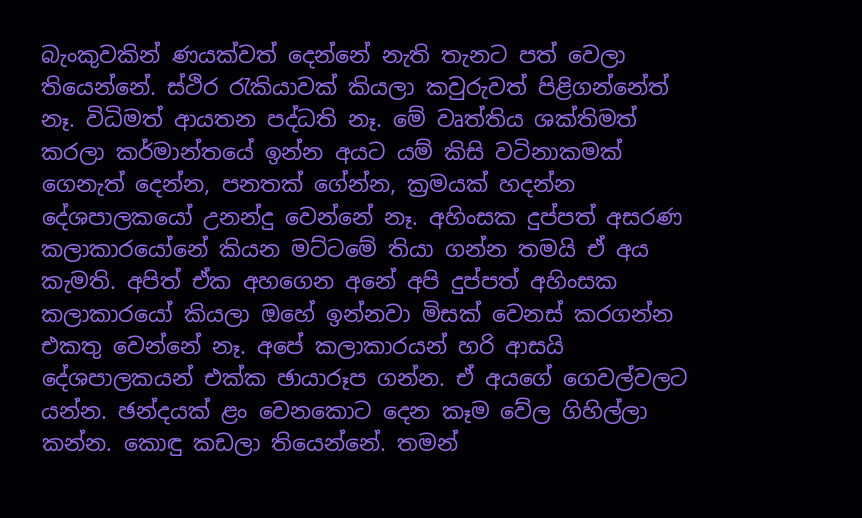බැංකුවකින් ණයක්වත් දෙන්නේ නැති තැනට පත් වෙලා තියෙන්නේ. ස්ථිර රැකියාවක් කියලා කවුරුවත් පිළිගන්නේත් නෑ. විධිමත් ආයතන පද්ධති නෑ. මේ වෘත්තිය ශක්තිමත් කරලා කර්මාන්තයේ ඉන්න අයට යම් කිසි වටිනාකමක් ගෙනැත් දෙන්න, පනතක් ගේන්න, ක්‍රමයක් හදන්න දේශපාලකයෝ උනන්දු වෙන්නේ නෑ. අහිංසක දුප්පත් අසරණ කලාකාරයෝනේ කියන මට්ටමේ තියා ගන්න තමයි ඒ අය කැමති. අපිත් ඒක අහගෙන අනේ අපි දුප්පත් අහිංසක කලාකාරයෝ කියලා ඔහේ ඉන්නවා මිසක් වෙනස් කරගන්න එකතු වෙන්නේ නෑ. අපේ කලාකාරයන් හරි ආසයි දේශපාලකයන් එක්ක ඡායාරූප ගන්න. ඒ අයගේ ගෙවල්වලට යන්න. ඡන්දයක් ළං වෙනකොට දෙන කෑම වේල ගිහිල්ලා කන්න. කොඳු කඩලා තියෙන්නේ. තමන්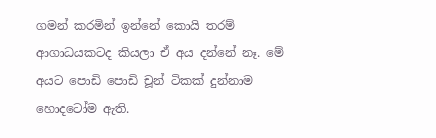ගමන් කරමින් ඉන්නේ කොයි තරම් ආගාධයකටද කියලා ඒ අය දන්නේ නෑ. මේ අයට පොඩි පොඩි චූන් ටිකක් දුන්නාම හොදටෝම ඇති.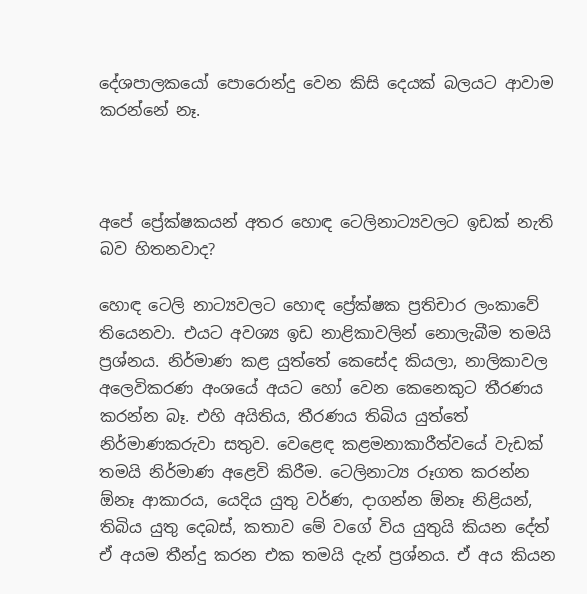දේශපාලකයෝ පොරොන්දු වෙන කිසි දෙයක් බලයට ආවාම කරන්නේ නෑ.



අපේ ප්‍රේක්ෂකයන් අතර හොඳ ටෙලිනාට්‍යවලට ඉඩක් නැති බව හිතනවාද?

හොඳ ටෙලි නාට්‍යවලට හොඳ ප්‍රේක්ෂක ප්‍රතිචාර ලංකාවේ තියෙනවා. එයට අවශ්‍ය ඉඩ නාළිකාවලින් නොලැබීම තමයි ප්‍රශ්නය. නිර්මාණ කළ යුත්තේ කෙසේද කියලා, නාලිකාවල අලෙවිකරණ අංශයේ අයට හෝ වෙන කෙනෙකුට තීරණය කරන්න බෑ. එහි අයිතිය, තීරණය තිබිය යුත්තේ නිර්මාණකරුවා සතුව. වෙළෙඳ කළමනාකාරීත්වයේ වැඩක් තමයි නිර්මාණ අළෙවි කිරීම. ටෙලිනාට්‍ය රූගත කරන්න ඕනෑ ආකාරය, යෙදිය යුතු වර්ණ, දාගන්න ඕනෑ නිළියන්, තිබිය යුතු දෙබස්, කතාව මේ වගේ විය යුතුයි කියන දේත් ඒ අයම තීන්දු කරන එක තමයි දැන් ප්‍රශ්නය. ඒ අය කියන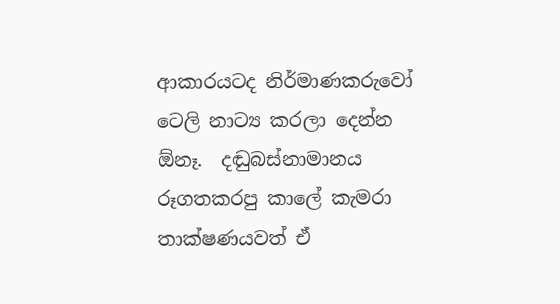ආකාරයටද නිර්මාණකරුවෝ ටෙලි නාට්‍ය කරලා දෙන්න ඕනෑ.  දඬුබස්නාමානය රූගතකරපු කාලේ කැමරා තාක්ෂණයවත් ඒ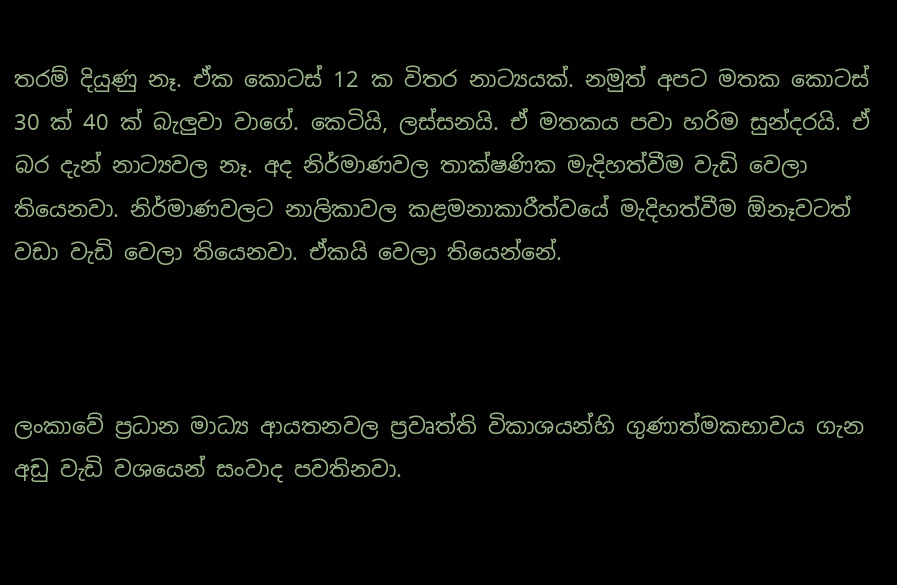තරම් දියුණු නෑ. ඒක කොටස් 12 ක විතර නාට්‍යයක්. නමුත් අපට මතක කොටස් 30 ක් 40 ක් බැලුවා වාගේ. කෙටියි, ලස්සනයි. ඒ මතකය පවා හරිම සුන්දරයි. ඒ බර දැන් නාට්‍යවල නෑ. අද නිර්මාණවල තාක්ෂණික මැදිහත්වීම වැඩි වෙලා තියෙනවා. නිර්මාණවලට නාලිකාවල කළමනාකාරීත්වයේ මැදිහත්වීම ඕනෑවටත් වඩා වැඩි වෙලා තියෙනවා. ඒකයි වෙලා තියෙන්නේ.



ලංකාවේ ප්‍රධාන මාධ්‍ය ආයතනවල ප්‍රවෘත්ති විකාශයන්හි ගුණාත්මකභාවය ගැන අඩු වැඩි වශයෙන් සංවාද පවතිනවා.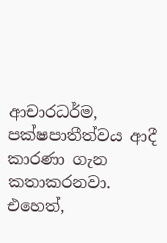ආචාරධර්ම, පක්ෂපාතීත්වය ආදී කාරණා ගැන කතාකරනවා. එහෙත්,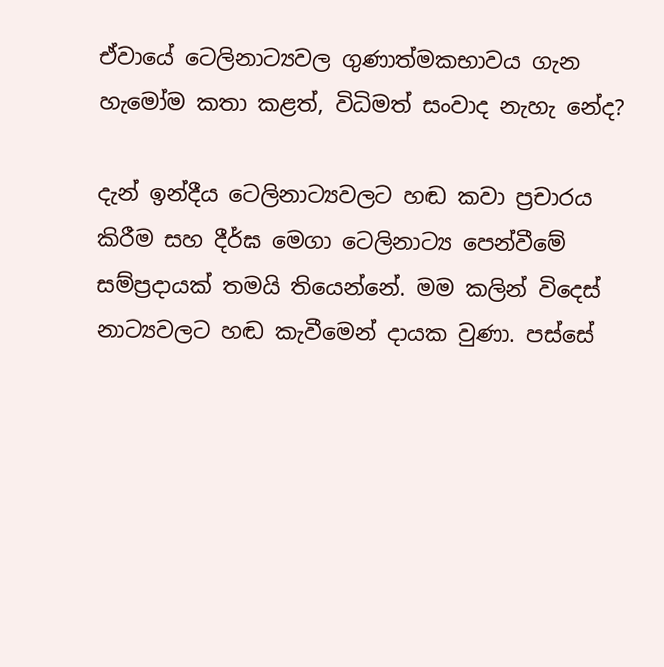ඒවායේ ටෙලිනාට්‍යවල ගුණාත්මකභාවය ගැන හැමෝම කතා කළත්, විධිමත් සංවාද නැහැ නේද?

දැන් ඉන්දීය ටෙලිනාට්‍යවලට හඬ කවා ප්‍රචාරය කිරීම සහ දීර්ඝ මෙගා ටෙලිනාට්‍ය පෙන්වීමේ සම්ප්‍රදායක් තමයි තියෙන්නේ. මම කලින් විදෙස් නාට්‍යවලට හඬ කැවීමෙන් දායක වුණා. පස්සේ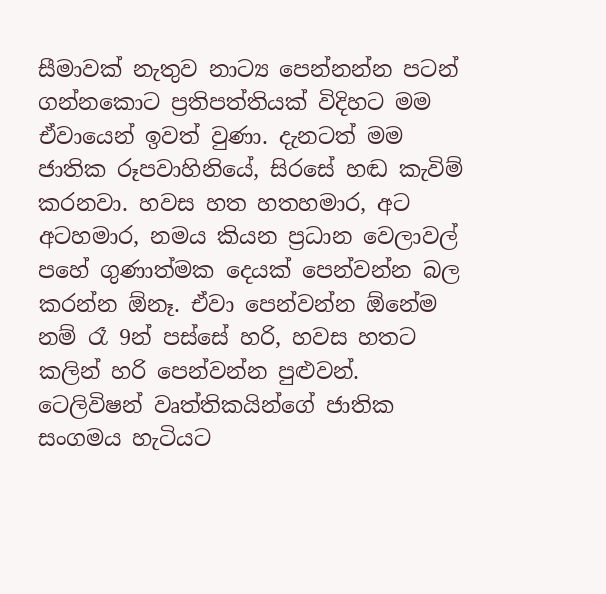සීමාවක් නැතුව නාට්‍ය පෙන්නන්න පටන් ගන්නකොට ප්‍රතිපත්තියක් විදිහට මම ඒවායෙන් ඉවත් වුණා. දැනටත් මම ජාතික රූපවාහිනියේ, සිරසේ හඬ කැවිම් කරනවා. හවස හත හතහමාර, අට අටහමාර, නමය කියන ප්‍රධාන වෙලාවල් පහේ ගුණාත්මක දෙයක් පෙන්වන්න බල කරන්න ඕනෑ. ඒවා පෙන්වන්න ඕනේම නම් රෑ 9න් පස්සේ හරි, හවස හතට කලින් හරි පෙන්වන්න පුළුවන්. ටෙලිවිෂන් වෘත්තිකයින්ගේ ජාතික සංගමය හැටියට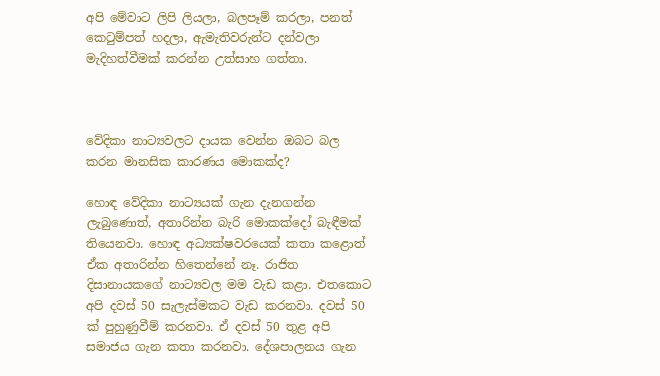අපි මේවාට ලිපි ලියලා, බලපෑම් කරලා, පනත් කෙටුම්පත් හදලා, ඇමැතිවරුන්ට දන්වලා මැදිහත්වීමක් කරන්න උත්සාහ ගත්තා.



වේදිකා නාට්‍යවලට දායක වෙන්න ඔබට බල කරන මානසික කාරණය මොකක්ද?

හොඳ වේදිකා නාට්‍යයක් ගැන දැනගන්න ලැබුණොත්, අතාරින්න බැරි මොකක්දෝ බැඳීමක් තියෙනවා. හොඳ අධ්‍යක්ෂවරයෙක් කතා කළොත් ඒක අතාරින්න හිතෙන්නේ නෑ. රාජිත දිසානායකගේ නාට්‍යවල මම වැඩ කළා. එතකොට අපි දවස් 50 සැලැස්මකට වැඩ කරනවා. දවස් 50 ක් පුහුණුවීම් කරනවා. ඒ දවස් 50 තුළ අපි සමාජය ගැන කතා කරනවා. දේශපාලනය ගැන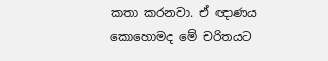කතා කරනවා. ඒ ඥාණය කොහොමද මේ චරිතයට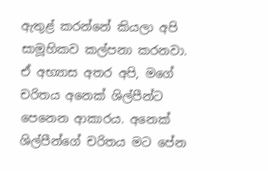ඇතුළ් කරන්නේ කියලා අපි සාමූහිකව කල්පනා කරනවා. ඒ අභ්‍යාස අතර අපි, මගේ චරිතය අනෙක් ශිල්පීන්ට පෙනෙන ආකාරය. අනෙක් ශිල්පීන්ගේ චරිතය මට පේන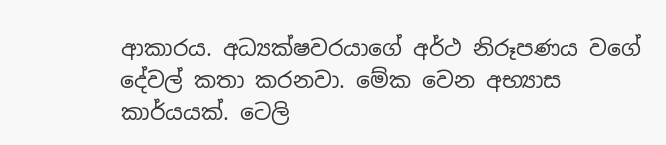ආකාරය. අධ්‍යක්ෂවරයාගේ අර්ථ නිරූපණය වගේ දේවල් කතා කරනවා. මේක වෙන අභ්‍යාස කාර්යයක්. ටෙලි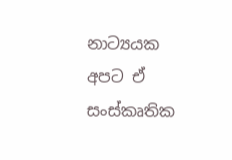නාට්‍යයක අපට ඒ සංස්කෘතික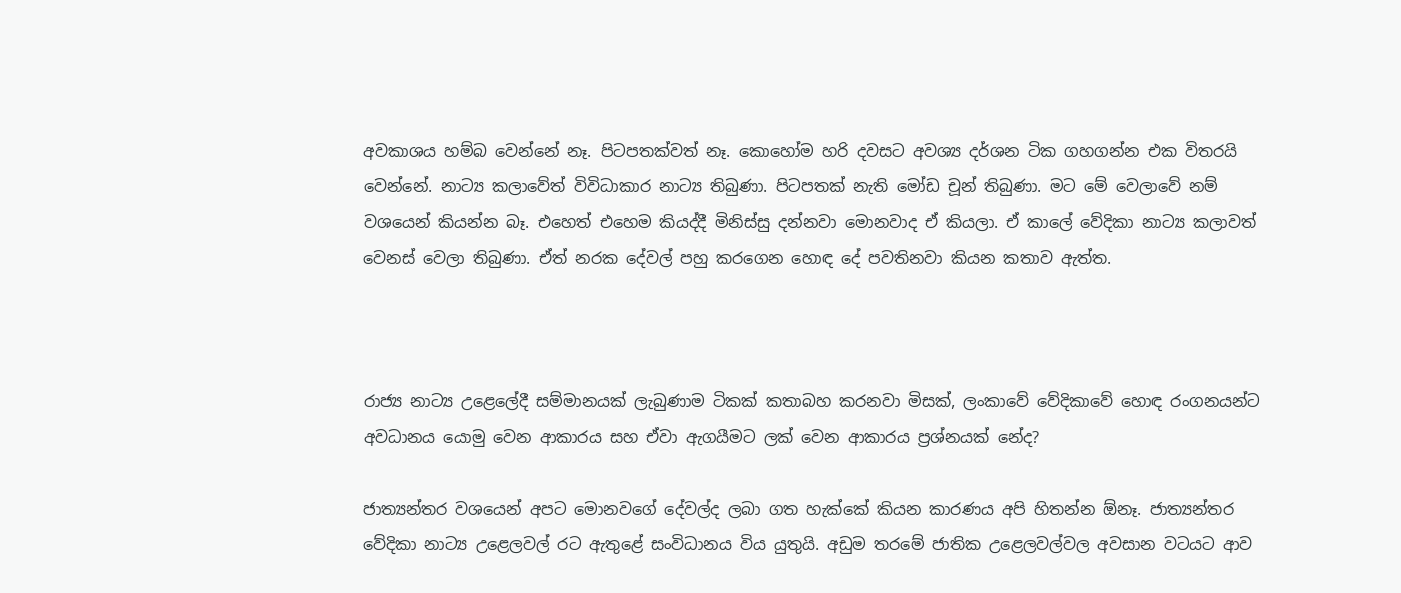අවකාශය හම්බ වෙන්නේ නෑ. පිටපතක්වත් නෑ. කොහෝම හරි දවසට අවශ්‍ය දර්ශන ටික ගහගන්න එක විතරයි වෙන්නේ. නාට්‍ය කලාවේත් විවිධාකාර නාට්‍ය තිබුණා. පිටපතක් නැති මෝඩ චූන් තිබුණා. මට මේ වෙලාවේ නම් වශයෙන් කියන්න බෑ. එහෙත් එහෙම කියද්දී මිනිස්සු දන්නවා මොනවාද ඒ කියලා. ඒ කාලේ වේදිකා නාට්‍ය කලාවත් වෙනස් වෙලා තිබුණා. ඒත් නරක දේවල් පහු කරගෙන හොඳ දේ පවතිනවා කියන කතාව ඇත්ත.



රාජ්‍ය නාට්‍ය උළෙලේදී සම්මානයක් ලැබුණාම ටිකක් කතාබහ කරනවා මිසක්, ලංකාවේ වේදිකාවේ හොඳ රංගනයන්ට අවධානය යොමු වෙන ආකාරය සහ ඒවා ඇගයීමට ලක් වෙන ආකාරය ප්‍රශ්නයක් නේද?

ජාත්‍යන්තර වශයෙන් අපට මොනවගේ දේවල්ද ලබා ගත හැක්කේ කියන කාරණය අපි හිතන්න ඕනෑ. ජාත්‍යන්තර වේදිකා නාට්‍ය උළෙලවල් රට ඇතුළේ සංවිධානය විය යුතුයි. අඩුම තරමේ ජාතික උළෙලවල්වල අවසාන වටයට ආව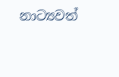නාට්‍යවත්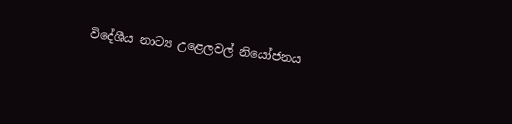විදේශීය නාට්‍ය උළෙලවල් නියෝජනය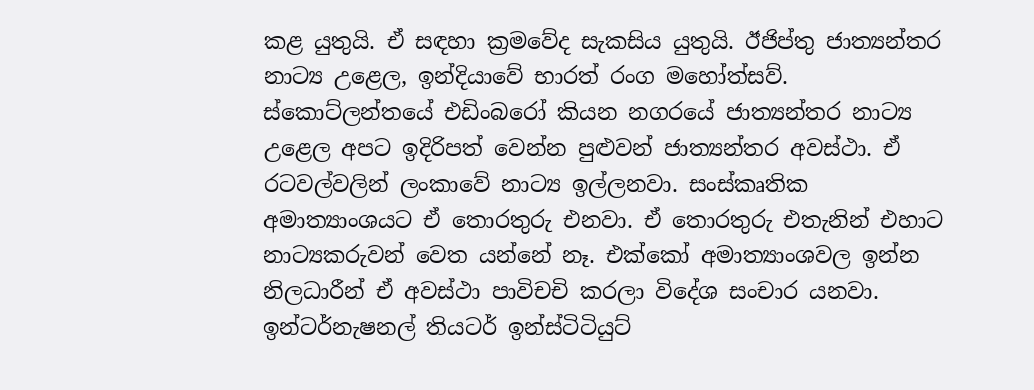කළ යුතුයි. ඒ සඳහා ක්‍රමවේද සැකසිය යුතුයි. ඊජිප්තු ජාත්‍යන්තර නාට්‍ය උළෙල, ඉන්දියාවේ භාරත් රංග මහෝත්සව්. ස්කොට්ලන්තයේ එඩිංබරෝ කියන නගරයේ ජාත්‍යන්තර නාට්‍ය උළෙල අපට ඉදිරිපත් වෙන්න පුළුවන් ජාත්‍යන්තර අවස්ථා. ඒ රටවල්වලින් ලංකාවේ නාට්‍ය ඉල්ලනවා. සංස්කෘතික අමාත්‍යාංශයට ඒ තොරතුරු එනවා. ඒ තොරතුරු එතැනින් එහාට නාට්‍යකරුවන් වෙත යන්නේ නෑ. එක්කෝ අමාත්‍යාංශවල ඉන්න නිලධාරීන් ඒ අවස්ථා පාවිචචි කරලා විදේශ සංචාර යනවා. ඉන්ටර්නැෂනල් තියටර් ඉන්ස්ටිටියුට්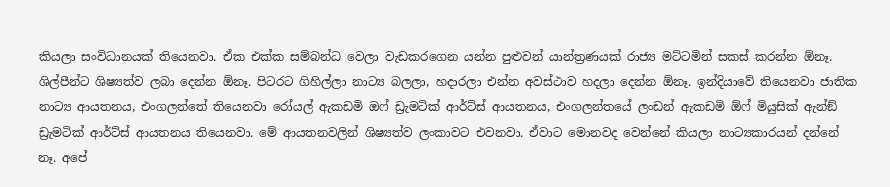කියලා සංවිධානයක් තියෙනවා. ඒක එක්ක සම්බන්ධ වෙලා වැඩකරගෙන යන්න පුළුවන් යාන්ත්‍රණයක් රාජ්‍ය මට්ටමින් සකස් කරන්න ඕනෑ. ශිල්පීන්ට ශිෂ්‍යත්ව ලබා දෙන්න ඕනෑ. පිටරට ගිහිල්ලා නාට්‍ය බලලා, හදාරලා එන්න අවස්ථාව හදලා දෙන්න ඕනෑ. ඉන්දියාවේ තියෙනවා ජාතික නාට්‍ය ආයතනය, එංගලන්තේ තියෙනවා රෝයල් ඇකඩමි ඔෆ් ඩ්‍රැමටික් ආර්ට්ස් ආයතනය, එංගලන්තයේ ලංඩන් ඇකඩමි ඕෆ් මියුසික් ඇන්ඞ් ඩ්‍රැමටික් ආර්ට්ස් ආයතනය තියෙනවා. මේ ආයතනවලින් ශිෂ්‍යත්ව ලංකාවට එවනවා. ඒවාට මොනවද වෙන්නේ කියලා නාට්‍යකාරයන් දන්නේ නෑ. අපේ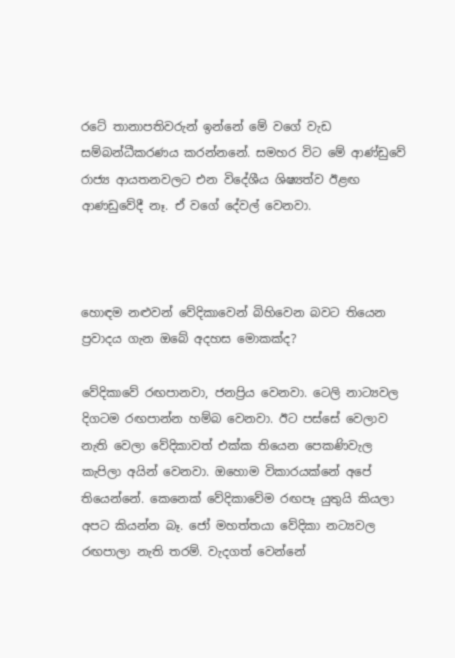රටේ තානාපතිවරුන් ඉන්නේ මේ වගේ වැඩ සම්බන්ධීකරණය කරන්නනේ. සමහර විට මේ ආණ්ඩුවේ රාජ්‍ය ආයතනවලට එන විදේශීය ශිෂ්‍යත්ව ඊළඟ ආණඩුවේදී නෑ. ඒ වගේ දේවල් වෙනවා.



හොඳම නළුවන් වේදිකාවෙන් බිහිවෙන බවට තියෙන ප්‍රවාදය ගැන ඔබේ අදහස මොකක්ද?

වේදිකාවේ රඟපානවා, ජනප්‍රිය වෙනවා. ටෙලි නාට්‍යවල දිගටම රඟපාන්න හම්බ වෙනවා. ඊට පස්සේ වෙලාව නැති වෙලා වේදිකාවත් එක්ක තියෙන පෙකණිවැල කැපිලා අයින් වෙනවා. ඔහොම විකාරයක්නේ අපේ තියෙන්නේ. කෙනෙක් වේදිකාවේම රඟපෑ යුතුයි කියලා අපට කියන්න බෑ. ජෝ මහත්තයා වේදිකා නට්‍යවල රඟපාලා නැති තරම්. වැදගත් වෙන්නේ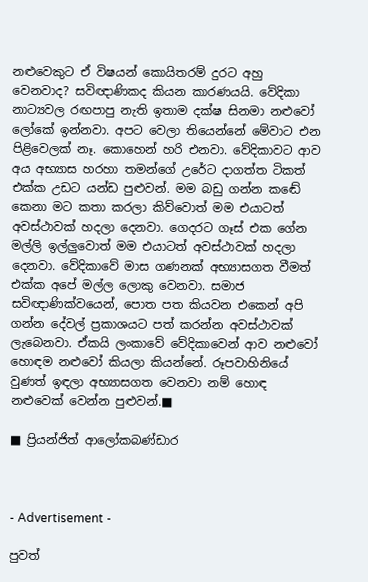නළුවෙකුට ඒ විෂයන් කොයිතරම් දුරට අහු වෙනවාද? සවිඥාණිකද කියන කාරණයයි. වේදිකා නාට්‍යවල රඟපාපු නැති ඉතාම දක්ෂ සිනමා නළුවෝ ලෝකේ ඉන්නවා. අපට වෙලා තියෙන්නේ මේවාට එන පිළිවෙලක් නෑ. කොහෙන් හරි එනවා. වේදිකාවට ආව අය අභ්‍යාස හරහා තමන්ගේ උරේට දාගත්ත ටිකත් එක්ක උඩට යන්ඩ පුළුවන්. මම බඩු ගන්න කඬේ කෙනා මට කතා කරලා කිව්වොත් මම එයාටත් අවස්ථාවක් හදලා දෙනවා. ගෙදරට ගෑස් එක ගේන මල්ලි ඉල්ලුවොත් මම එයාටත් අවස්ථාවක් හදලා දෙනවා. වේදිකාවේ මාස ගණනක් අභ්‍යාසගත වීමත් එක්ක අපේ මල්ල ලොකු වෙනවා. සමාජ සවිඥාණික්වයෙන්, පොත පත කියවන එකෙන් අපි ගන්න දේවල් ප්‍රකාශයට පත් කරන්න අවස්ථාවක් ලැබෙනවා. ඒකයි ලංකාවේ වේදිකාවෙන් ආව නළුවෝ හොඳම නළුවෝ කියලා කියන්නේ. රූපවාහිනියේ වුණත් ඉඳලා අභ්‍යාසගත වෙනවා නම් හොඳ නළුවෙක් වෙන්න පුළුවන්.■

■ ප්‍රියන්ජිත් ආලෝකබණ්ඩාර



- Advertisement -

පුවත්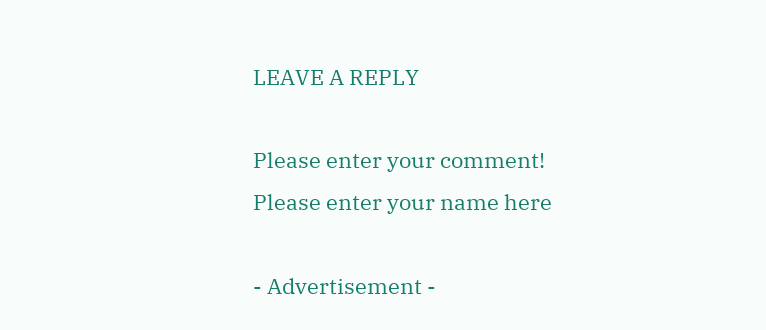LEAVE A REPLY

Please enter your comment!
Please enter your name here

- Advertisement -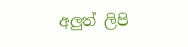අලුත් ලිපි